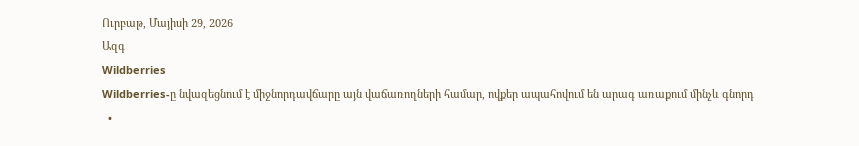Ուրբաթ, Մայիսի 29, 2026
Ազգ
Wildberries
Wildberries-ը նվազեցնում է միջնորդավճարը այն վաճառողների համար, ովքեր ապահովում են արագ առաքում մինչև գնորդ
  •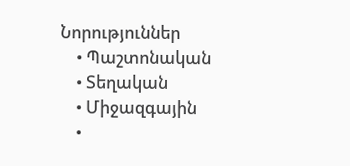Նորություններ
    • Պաշտոնական
    • Տեղական
    • Միջազգային
    •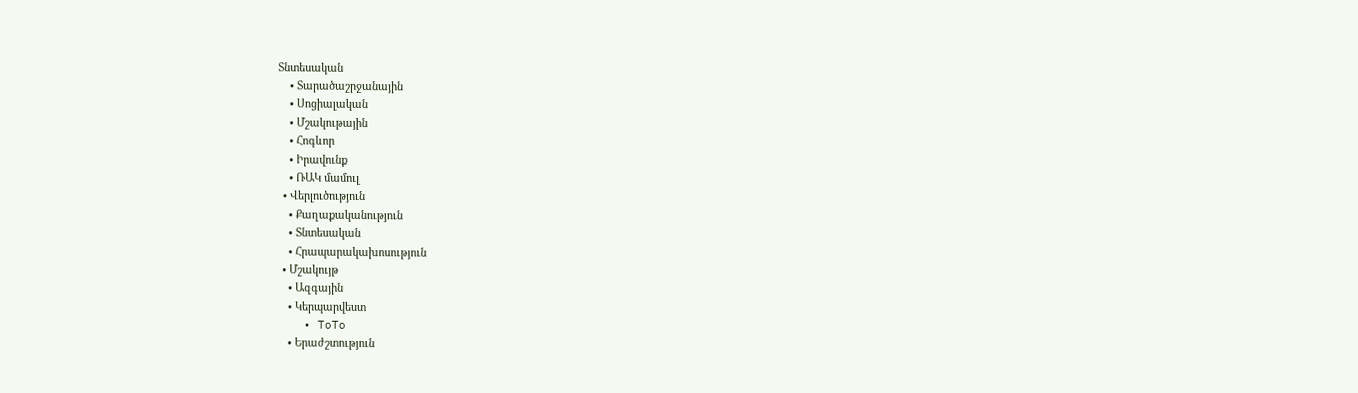Տնտեսական
    • Տարածաշրջանային
    • Սոցիալական
    • Մշակութային
    • Հոգևոր
    • Իրավունք
    • ՌԱԿ մամուլ
  • Վերլուծություն
    • Քաղաքականություն
    • Տնտեսական
    • Հրապարակախոսություն
  • Մշակույթ
    • Ազգային
    • Կերպարվեստ
    • ToTo
    • Երաժշտություն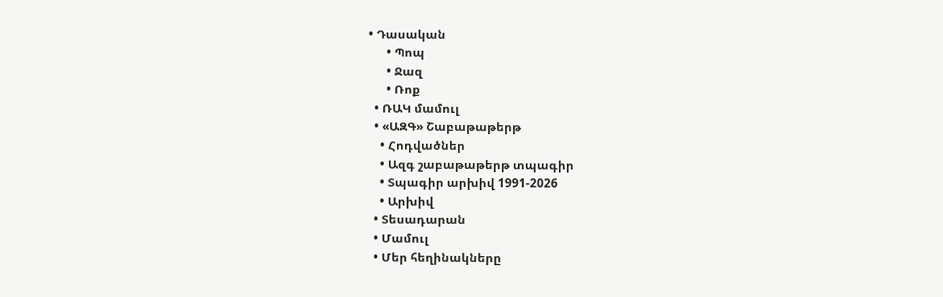• Դասական
      • Պոպ
      • Ջազ
      • Ռոք
  • ՌԱԿ մամուլ
  • «ԱԶԳ» Շաբաթաթերթ
    • Հոդվածներ
    • Ազգ շաբաթաթերթ տպագիր
    • Տպագիր արխիվ 1991-2026
    • Արխիվ
  • Տեսադարան
  • Մամուլ
  • Մեր հեղինակները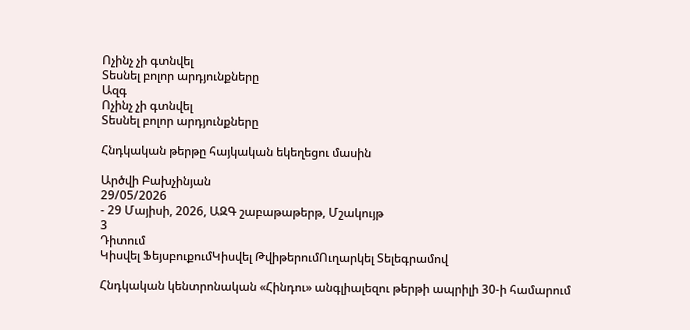Ոչինչ չի գտնվել
Տեսնել բոլոր արդյունքները
Ազգ
Ոչինչ չի գտնվել
Տեսնել բոլոր արդյունքները

Հնդկական թերթը հայկական եկեղեցու մասին

Արծվի Բախչինյան
29/05/2026
- 29 Մայիսի, 2026, ԱԶԳ շաբաթաթերթ, Մշակույթ
3
Դիտում
Կիսվել ՖեյսբուքումԿիսվել ԹվիթերումՈւղարկել Տելեգրամով

Հնդկական կենտրոնական «Հինդու» անգլիալեզու թերթի ապրիլի 30-ի համարում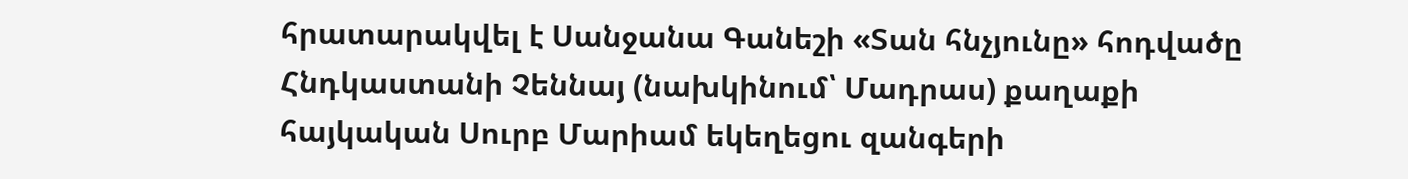հրատարակվել է Սանջանա Գանեշի «Տան հնչյունը» հոդվածը Հնդկաստանի Չեննայ (նախկինում՝ Մադրաս) քաղաքի հայկական Սուրբ Մարիամ եկեղեցու զանգերի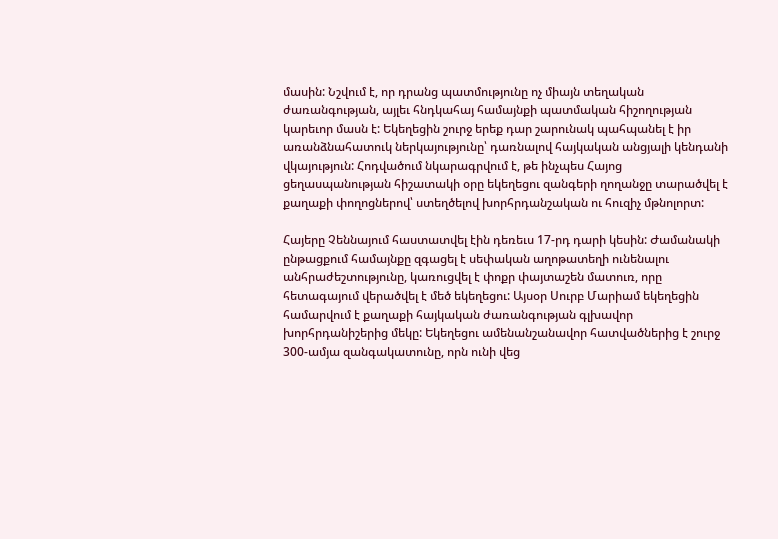մասին: Նշվում է, որ դրանց պատմությունը ոչ միայն տեղական ժառանգության, այլեւ հնդկահայ համայնքի պատմական հիշողության կարեւոր մասն է: Եկեղեցին շուրջ երեք դար շարունակ պահպանել է իր առանձնահատուկ ներկայությունը՝ դառնալով հայկական անցյալի կենդանի վկայություն: Հոդվածում նկարագրվում է, թե ինչպես Հայոց ցեղասպանության հիշատակի օրը եկեղեցու զանգերի ղողանջը տարածվել է քաղաքի փողոցներով՝ ստեղծելով խորհրդանշական ու հուզիչ մթնոլորտ:

Հայերը Չեննայում հաստատվել էին դեռեւս 17-րդ դարի կեսին: Ժամանակի ընթացքում համայնքը զգացել է սեփական աղոթատեղի ունենալու անհրաժեշտությունը, կառուցվել է փոքր փայտաշեն մատուռ, որը հետագայում վերածվել է մեծ եկեղեցու: Այսօր Սուրբ Մարիամ եկեղեցին համարվում է քաղաքի հայկական ժառանգության գլխավոր խորհրդանիշերից մեկը: Եկեղեցու ամենանշանավոր հատվածներից է շուրջ 300-ամյա զանգակատունը, որն ունի վեց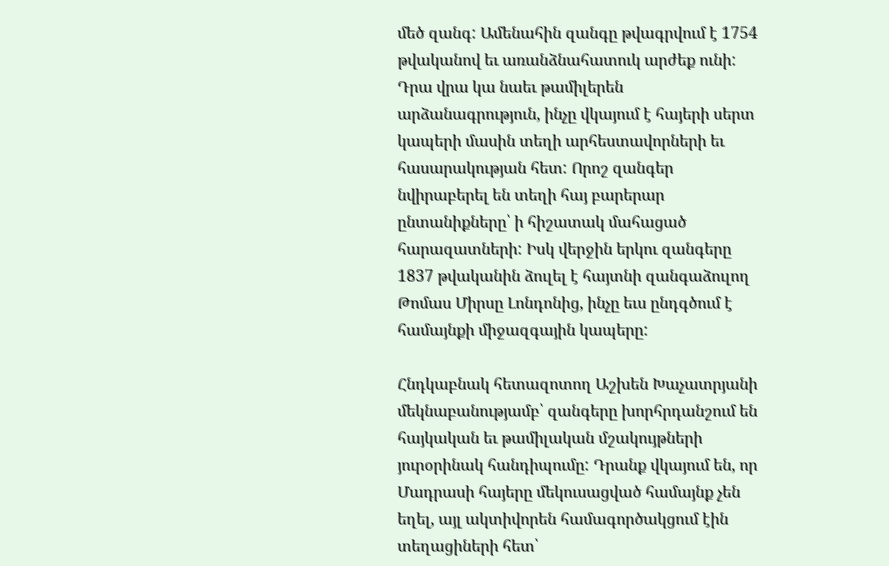մեծ զանգ: Ամենահին զանգը թվագրվում է 1754 թվականով եւ առանձնահատուկ արժեք ունի: Դրա վրա կա նաեւ թամիլերեն արձանագրություն, ինչը վկայում է հայերի սերտ կապերի մասին տեղի արհեստավորների եւ հասարակության հետ: Որոշ զանգեր նվիրաբերել են տեղի հայ բարերար ընտանիքները՝ ի հիշատակ մահացած հարազատների: Իսկ վերջին երկու զանգերը 1837 թվականին ձուլել է հայտնի զանգաձուլող Թոմաս Միրսը Լոնդոնից, ինչը եւս ընդգծում է համայնքի միջազգային կապերը:

Հնդկաբնակ հետազոտող Աշխեն Խաչատրյանի մեկնաբանությամբ՝ զանգերը խորհրդանշում են հայկական եւ թամիլական մշակույթների յուրօրինակ հանդիպումը: Դրանք վկայում են, որ Մադրասի հայերը մեկուսացված համայնք չեն եղել, այլ ակտիվորեն համագործակցում էին տեղացիների հետ՝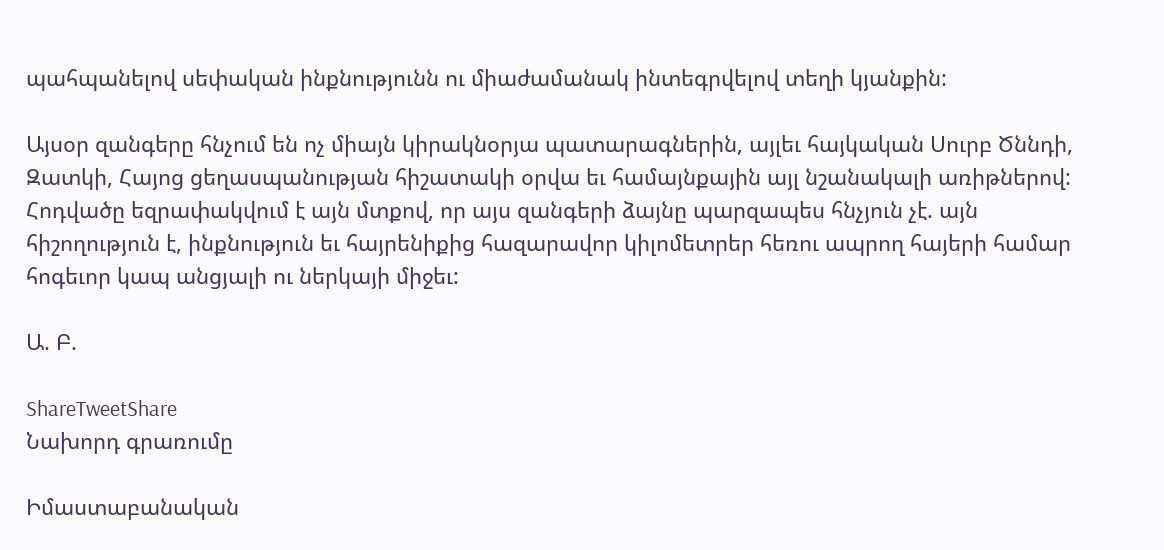պահպանելով սեփական ինքնությունն ու միաժամանակ ինտեգրվելով տեղի կյանքին:

Այսօր զանգերը հնչում են ոչ միայն կիրակնօրյա պատարագներին, այլեւ հայկական Սուրբ Ծննդի, Զատկի, Հայոց ցեղասպանության հիշատակի օրվա եւ համայնքային այլ նշանակալի առիթներով: Հոդվածը եզրափակվում է այն մտքով, որ այս զանգերի ձայնը պարզապես հնչյուն չէ. այն հիշողություն է, ինքնություն եւ հայրենիքից հազարավոր կիլոմետրեր հեռու ապրող հայերի համար հոգեւոր կապ անցյալի ու ներկայի միջեւ:

Ա. Բ.

ShareTweetShare
Նախորդ գրառումը

Իմաստաբանական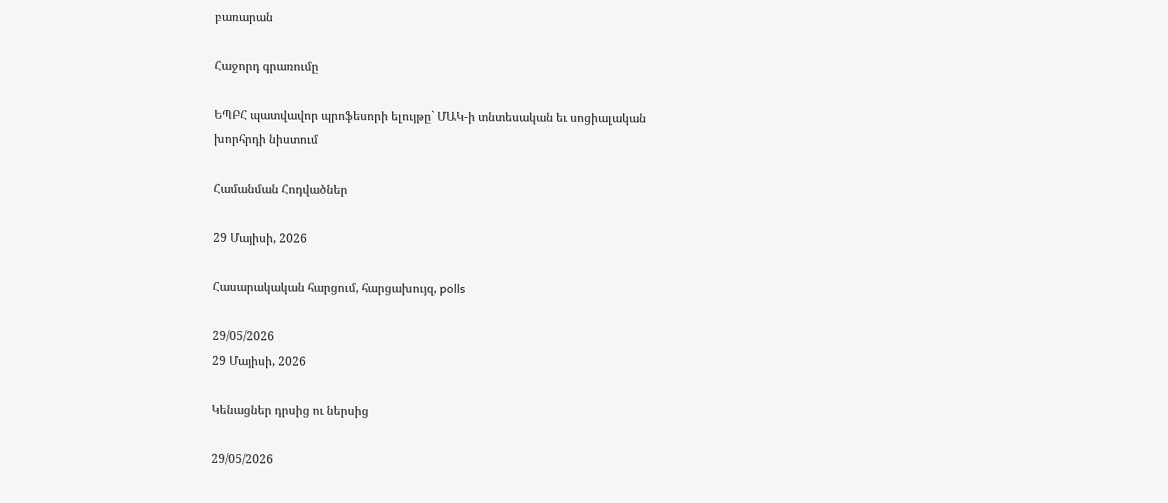բառարան

Հաջորդ գրառումը

ԵՊԲՀ պատվավոր պրոֆեսորի ելույթը` ՄԱԿ-ի տնտեսական եւ սոցիալական խորհրդի նիստում

Համանման Հոդվածներ

29 Մայիսի, 2026

Հասարակական հարցում, հարցախույզ, polls

29/05/2026
29 Մայիսի, 2026

Կենացներ դրսից ու ներսից

29/05/2026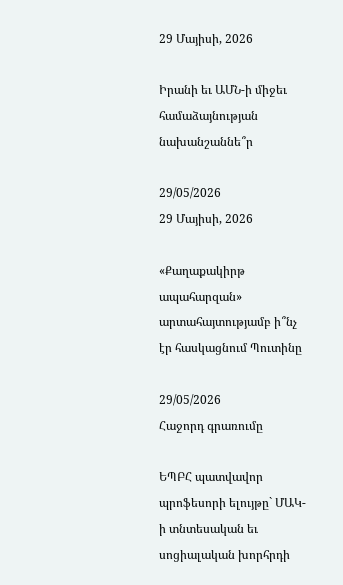29 Մայիսի, 2026

Իրանի եւ ԱՄՆ-ի միջեւ համաձայնության նախանշաննե՞ր

29/05/2026
29 Մայիսի, 2026

«Քաղաքակիրթ ապահարզան» արտահայտությամբ ի՞նչ էր հասկացնում Պուտինը

29/05/2026
Հաջորդ գրառումը

ԵՊԲՀ պատվավոր պրոֆեսորի ելույթը` ՄԱԿ-ի տնտեսական եւ սոցիալական խորհրդի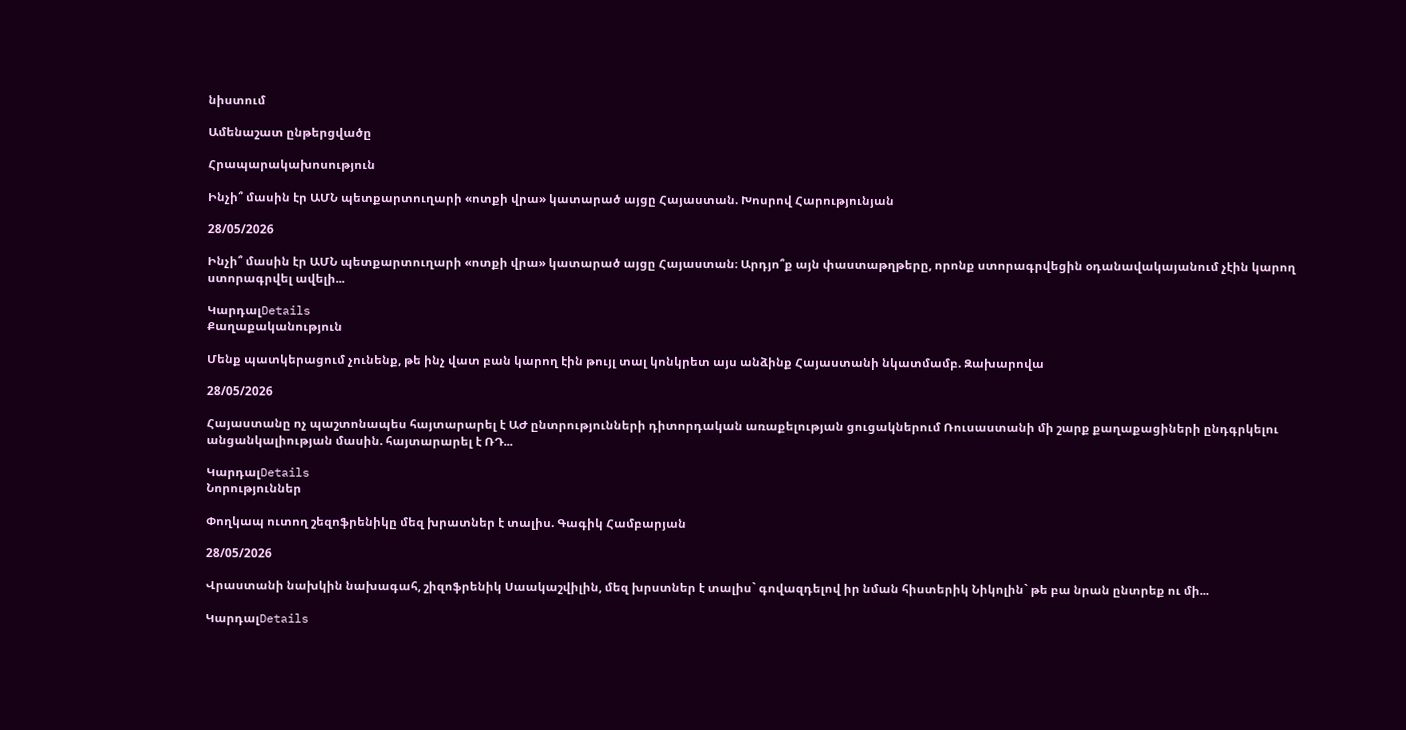նիստում

Ամենաշատ ընթերցվածը

Հրապարակախոսություն

Ինչի՞ մասին էր ԱՄՆ պետքարտուղարի «ոտքի վրա» կատարած այցը Հայաստան. Խոսրով Հարությունյան

28/05/2026

Ինչի՞ մասին էր ԱՄՆ պետքարտուղարի «ոտքի վրա» կատարած այցը Հայաստան։ Արդյո՞ք այն փաստաթղթերը, որոնք ստորագրվեցին օդանավակայանում չէին կարող ստորագրվել ավելի...

ԿարդալDetails
Քաղաքականություն

Մենք պատկերացում չունենք, թե ինչ վատ բան կարող էին թույլ տալ կոնկրետ այս անձինք Հայաստանի նկատմամբ. Զախարովա

28/05/2026

Հայաստանը ոչ պաշտոնապես հայտարարել է ԱԺ ընտրությունների դիտորդական առաքելության ցուցակներում Ռուսաստանի մի շարք քաղաքացիների ընդգրկելու անցանկալիության մասին. հայտարարել է ՌԴ...

ԿարդալDetails
Նորություններ

Փողկապ ուտող շեզոֆրենիկը մեզ խրատներ է տալիս. Գագիկ Համբարյան

28/05/2026

Վրաստանի նախկին նախագահ, շիզոֆրենիկ Սաակաշվիլին, մեզ խրստներ է տալիս` գովազդելով իր նման հիստերիկ Նիկոլին` թե բա նրան ընտրեք ու մի...

ԿարդալDetails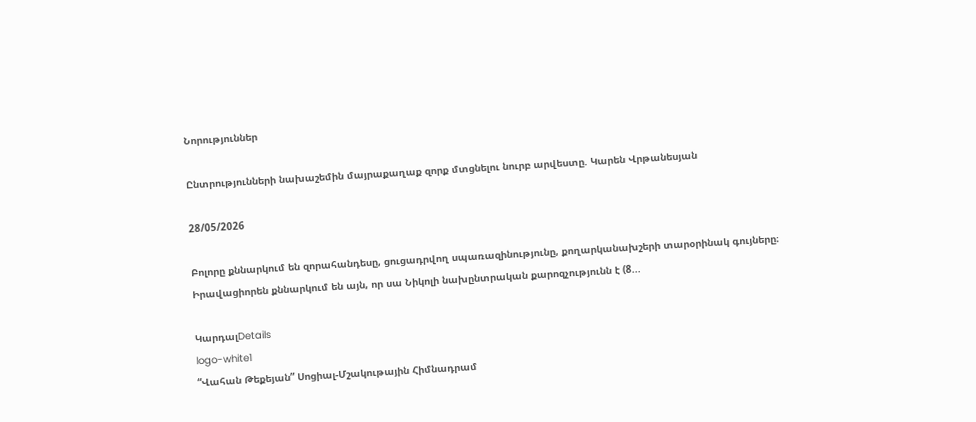Նորություններ

Ընտրությունների նախաշեմին մայրաքաղաք զորք մտցնելու նուրբ արվեստը. Կարեն Վրթանեսյան

28/05/2026

Բոլորը քննարկում են զորահանդեսը, ցուցադրվող սպառազինությունը, քողարկանախշերի տարօրինակ գույները։ Իրավացիորեն քննարկում են այն, որ սա Նիկոլի նախընտրական քարոզչությունն է (8...

ԿարդալDetails
logo-white1
“Վահան Թեքեյան” Սոցիալ-Մշակութային Հիմնադրամ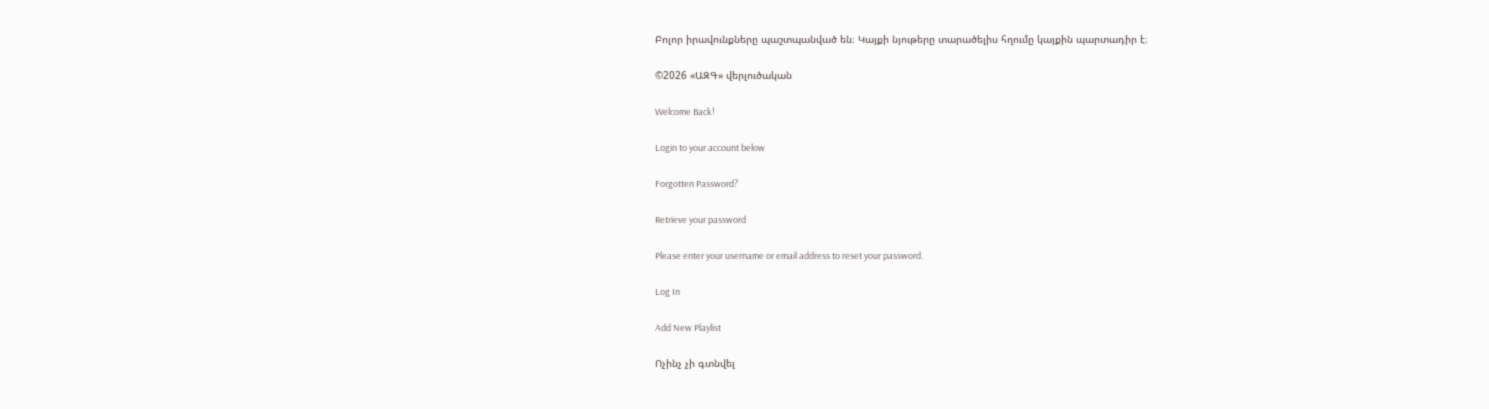Բոլոր իրավունքները պաշտպանված են։ Կայքի նյութերը տարածելիս հղումը կայքին պարտադիր է։

©2026 «ԱԶԳ» վերլուծական

Welcome Back!

Login to your account below

Forgotten Password?

Retrieve your password

Please enter your username or email address to reset your password.

Log In

Add New Playlist

Ոչինչ չի գտնվել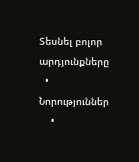Տեսնել բոլոր արդյունքները
  • Նորություններ
    •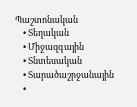Պաշտոնական
    • Տեղական
    • Միջազգային
    • Տնտեսական
    • Տարածաշրջանային
    •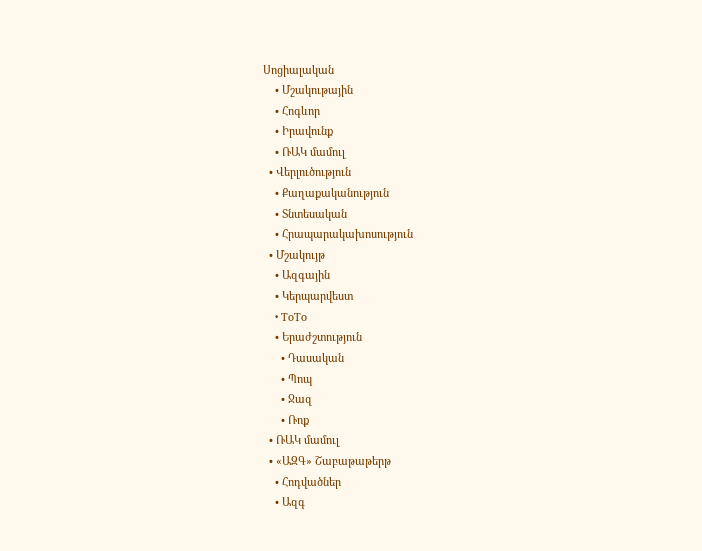Սոցիալական
    • Մշակութային
    • Հոգևոր
    • Իրավունք
    • ՌԱԿ մամուլ
  • Վերլուծություն
    • Քաղաքականություն
    • Տնտեսական
    • Հրապարակախոսություն
  • Մշակույթ
    • Ազգային
    • Կերպարվեստ
    • ToTo
    • Երաժշտություն
      • Դասական
      • Պոպ
      • Ջազ
      • Ռոք
  • ՌԱԿ մամուլ
  • «ԱԶԳ» Շաբաթաթերթ
    • Հոդվածներ
    • Ազգ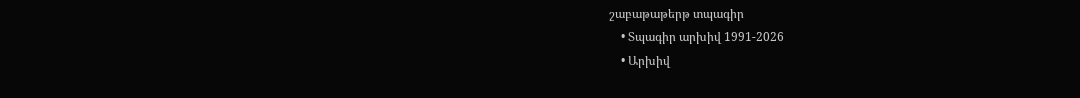շաբաթաթերթ տպագիր
    • Տպագիր արխիվ 1991-2026
    • Արխիվ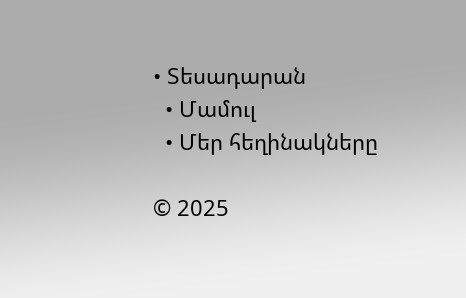• Տեսադարան
  • Մամուլ
  • Մեր հեղինակները

© 2025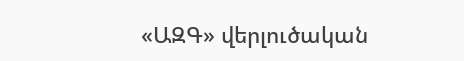«ԱԶԳ» վերլուծական